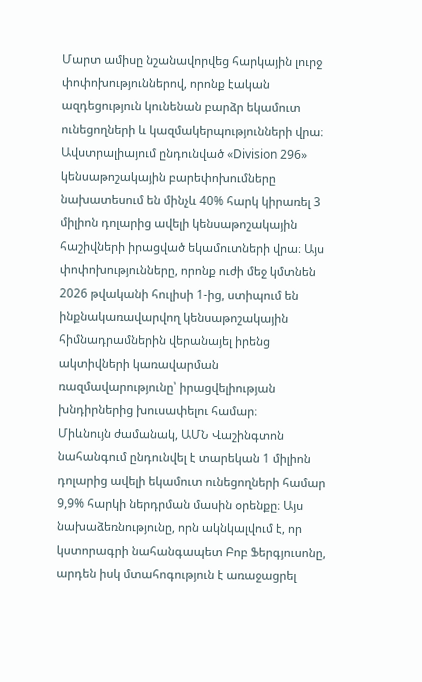Մարտ ամիսը նշանավորվեց հարկային լուրջ փոփոխություններով, որոնք էական ազդեցություն կունենան բարձր եկամուտ ունեցողների և կազմակերպությունների վրա։ Ավստրալիայում ընդունված «Division 296» կենսաթոշակային բարեփոխումները նախատեսում են մինչև 40% հարկ կիրառել 3 միլիոն դոլարից ավելի կենսաթոշակային հաշիվների իրացված եկամուտների վրա։ Այս փոփոխությունները, որոնք ուժի մեջ կմտնեն 2026 թվականի հուլիսի 1-ից, ստիպում են ինքնակառավարվող կենսաթոշակային հիմնադրամներին վերանայել իրենց ակտիվների կառավարման ռազմավարությունը՝ իրացվելիության խնդիրներից խուսափելու համար։
Միևնույն ժամանակ, ԱՄՆ Վաշինգտոն նահանգում ընդունվել է տարեկան 1 միլիոն դոլարից ավելի եկամուտ ունեցողների համար 9,9% հարկի ներդրման մասին օրենքը։ Այս նախաձեռնությունը, որն ակնկալվում է, որ կստորագրի նահանգապետ Բոբ Ֆերգյուսոնը, արդեն իսկ մտահոգություն է առաջացրել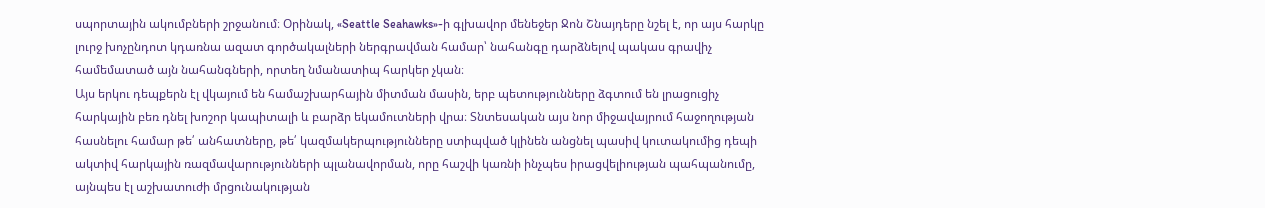սպորտային ակումբների շրջանում։ Օրինակ, «Seattle Seahawks»-ի գլխավոր մենեջեր Ջոն Շնայդերը նշել է, որ այս հարկը լուրջ խոչընդոտ կդառնա ազատ գործակալների ներգրավման համար՝ նահանգը դարձնելով պակաս գրավիչ համեմատած այն նահանգների, որտեղ նմանատիպ հարկեր չկան։
Այս երկու դեպքերն էլ վկայում են համաշխարհային միտման մասին, երբ պետությունները ձգտում են լրացուցիչ հարկային բեռ դնել խոշոր կապիտալի և բարձր եկամուտների վրա։ Տնտեսական այս նոր միջավայրում հաջողության հասնելու համար թե՛ անհատները, թե՛ կազմակերպությունները ստիպված կլինեն անցնել պասիվ կուտակումից դեպի ակտիվ հարկային ռազմավարությունների պլանավորման, որը հաշվի կառնի ինչպես իրացվելիության պահպանումը, այնպես էլ աշխատուժի մրցունակության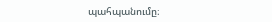պահպանումը։